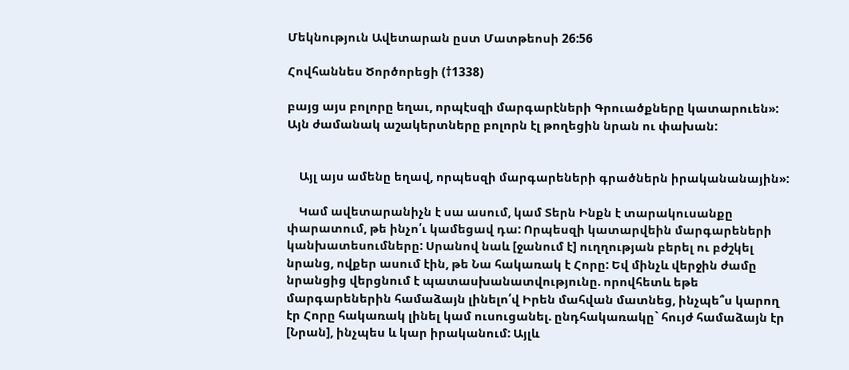Մեկնություն Ավետարան ըստ Մատթեոսի 26:56

Հովհաննես Ծործորեցի (†1338)

բայց այս բոլորը եղաւ, որպէսզի մարգարէների Գրուածքները կատարուեն»: Այն ժամանակ աշակերտները բոլորն էլ թողեցին նրան ու փախան:


    Այլ այս ամենը եղավ, որպեսզի մարգարեների գրածներն իրականանային»:

    Կամ ավետարանիչն է սա ասում, կամ Տերն Ինքն է տարակուսանքը փարատում, թե ինչո՛ւ կամեցավ դա: Որպեսզի կատարվեին մարգարեների կանխատեսումները: Սրանով նաև [ջանում է] ուղղության բերել ու բժշկել նրանց, ովքեր ասում էին, թե Նա հակառակ է Հորը: Եվ մինչև վերջին ժամը նրանցից վերցնում է պատասխանատվությունը. որովհետև եթե մարգարեներին համաձայն լինելո՛վ Իրեն մահվան մատնեց, ինչպե՞ս կարող էր Հորը հակառակ լինել կամ ուսուցանել. ընդհակառակը` հույժ համաձայն էր [Նրան], ինչպես և կար իրականում: Այլև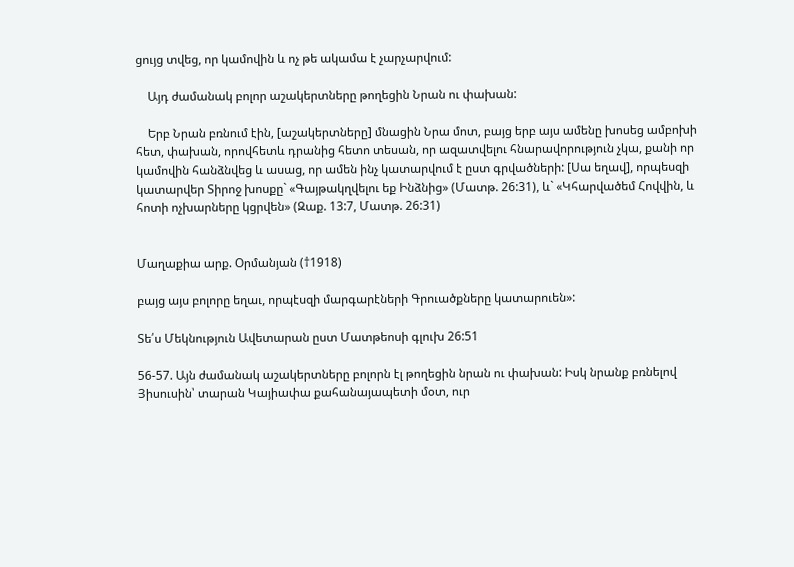ցույց տվեց, որ կամովին և ոչ թե ակամա է չարչարվում:

    Այդ ժամանակ բոլոր աշակերտները թողեցին Նրան ու փախան:

    Երբ Նրան բռնում էին, [աշակերտները] մնացին Նրա մոտ, բայց երբ այս ամենը խոսեց ամբոխի հետ, փախան, որովհետև դրանից հետո տեսան, որ ազատվելու հնարավորություն չկա, քանի որ կամովին հանձնվեց և ասաց, որ ամեն ինչ կատարվում է ըստ գրվածների: [Սա եղավ], որպեսզի կատարվեր Տիրոջ խոսքը` «Գայթակղվելու եք Ինձնից» (Մատթ. 26:31), և` «Կհարվածեմ Հովվին, և հոտի ոչխարները կցրվեն» (Զաք. 13:7, Մատթ. 26:31)


Մաղաքիա արք. Օրմանյան (†1918)

բայց այս բոլորը եղաւ, որպէսզի մարգարէների Գրուածքները կատարուեն»:

Տե՛ս Մեկնություն Ավետարան ըստ Մատթեոսի գլուխ 26:51

56-57. Այն ժամանակ աշակերտները բոլորն էլ թողեցին նրան ու փախան: Իսկ նրանք բռնելով Յիսուսին՝ տարան Կայիափա քահանայապետի մօտ, ուր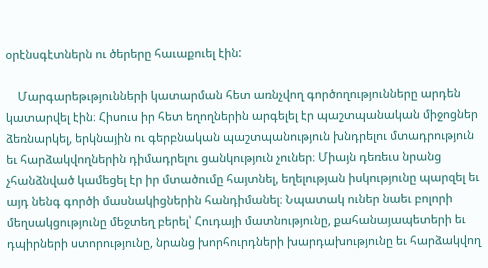օրէնսգէտներն ու ծերերը հաւաքուել էին:

    Մարգարեթւթյունների կատարման հետ առնչվող գործողությունները արդեն կատարվել էին։ Հիսուս իր հետ եղողներին արգելել էր պաշտպանական միջոցներ ձեռնարկել, երկնային ու գերբնական պաշտպանություն խնդրելու մտադրություն եւ հարձակվողներին դիմադրելու ցանկություն չուներ։ Միայն դեռեւս նրանց չհանձնված կամեցել էր իր մտածումը հայտնել, եղելության իսկությունը պարզել եւ այդ նենգ գործի մասնակիցներին հանդիմանել։ Նպատակ ուներ նաեւ բոլորի մեղսակցությունը մեջտեղ բերել՝ Հուդայի մատնությունը, քահանայապետերի եւ դպիրների ստորությունը, նրանց խորհուրդների խարդախությունը եւ հարձակվող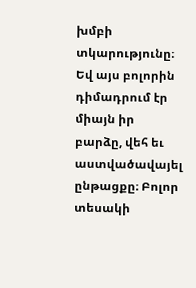խմբի տկարությունը։ Եվ այս բոլորին դիմադրում էր միայն իր բարձը, վեհ եւ աստվածավայել ընթացքը։ Բոլոր տեսակի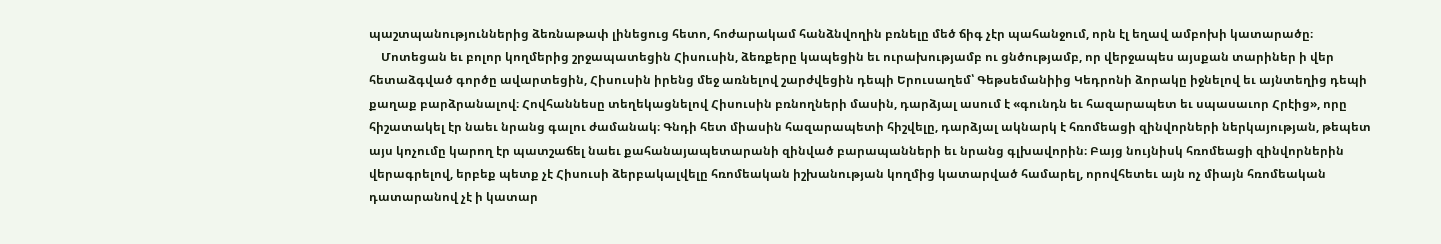պաշտպանություններից ձեռնաթափ լինեցուց հետո, հոժարակամ հանձնվողին բռնելը մեծ ճիգ չէր պահանջում, որն էլ եղավ ամբոխի կատարածը։
    Մոտեցան եւ բոլոր կողմերից շրջապատեցին Հիսուսին, ձեռքերը կապեցին եւ ուրախությամբ ու ցնծությամբ, որ վերջապես այսքան տարիներ ի վեր հետաձգված գործը ավարտեցին, Հիսուսին իրենց մեջ առնելով շարժվեցին դեպի Երուսաղեմ՝ Գեթսեմանիից Կեդրոնի ձորակը իջնելով եւ այնտեղից դեպի քաղաք բարձրանալով։ Հովհաննեսը տեղեկացնելով Հիսուսին բռնողների մասին, դարձյալ ասում է «գունդն եւ հազարապետ եւ սպասաւոր Հրէից», որը հիշատակել էր նաեւ նրանց գալու ժամանակ։ Գնդի հետ միասին հազարապետի հիշվելը, դարձյալ ակնարկ է հռոմեացի զինվորների ներկայության, թեպետ այս կոչումը կարող էր պատշաճել նաեւ քահանայապետարանի զինված բարապանների եւ նրանց գլխավորին։ Բայց նույնիսկ հռոմեացի զինվորներին վերագրելով, երբեք պետք չէ Հիսուսի ձերբակալվելը հռոմեական իշխանության կողմից կատարված համարել, որովհետեւ այն ոչ միայն հռոմեական դատարանով չէ ի կատար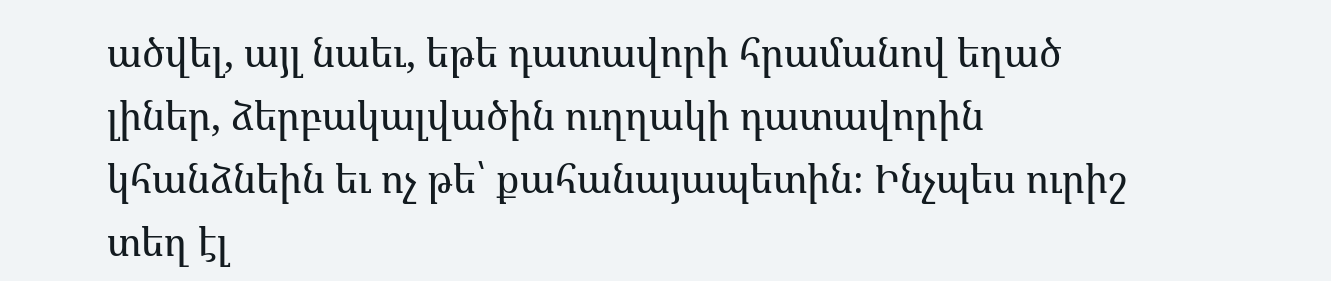ածվել, այլ նաեւ, եթե դատավորի հրամանով եղած լիներ, ձերբակալվածին ուղղակի դատավորին կհանձնեին եւ ոչ թե՝ քահանայապետին։ Ինչպես ուրիշ տեղ էլ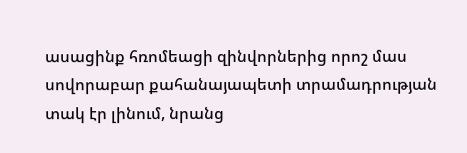ասացինք հռոմեացի զինվորներից որոշ մաս սովորաբար քահանայապետի տրամադրության տակ էր լինում, նրանց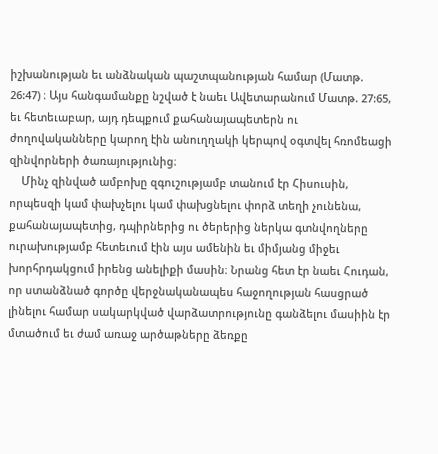իշխանության եւ անձնական պաշտպանության համար (Մատթ. 26:47) ։ Այս հանգամանքը նշված է նաեւ Ավետարանում Մատթ. 27:65, եւ հետեւաբար, այդ դեպքում քահանայապետերն ու ժողովականները կարող էին անուղղակի կերպով օգտվել հռոմեացի զինվորների ծառայությունից։
    Մինչ զինված ամբոխը զգուշությամբ տանում էր Հիսուսին, որպեսզի կամ փախչելու կամ փախցնելու փորձ տեղի չունենա, քահանայապետից, դպիրներից ու ծերերից ներկա գտնվողները ուրախությամբ հետեւում էին այս ամենին եւ միմյանց միջեւ խորհրդակցում իրենց անելիքի մասին։ Նրանց հետ էր նաեւ Հուդան, որ ստանձնած գործը վերջնականապես հաջողության հասցրած լինելու համար սակարկված վարձատրությունը գանձելու մասիին էր մտածում եւ ժամ առաջ արծաթները ձեռքը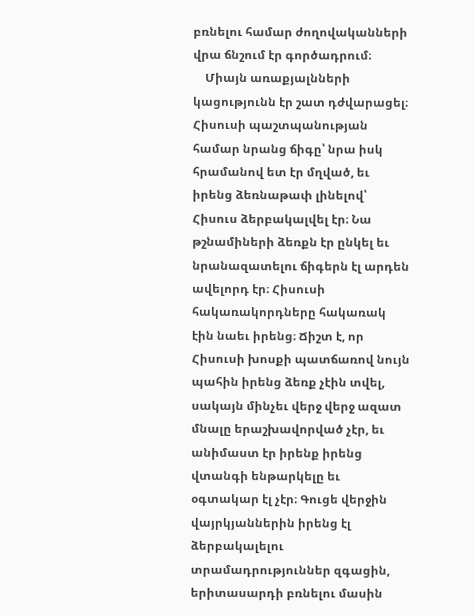բռնելու համար ժողովականների վրա ճնշում էր գործադրում։
    Միայն առաքյալնների կացությունն էր շատ դժվարացել։ Հիսուսի պաշտպանության համար նրանց ճիգը՝ նրա իսկ հրամանով ետ էր մղված, եւ իրենց ձեռնաթափ լինելով՝ Հիսուս ձերբակալվել էր։ Նա թշնամիների ձեռքն էր ընկել եւ նրանազատելու ճիգերն էլ արդեն ավելորդ էր։ Հիսուսի հակառակորդները հակառակ էին նաեւ իրենց։ Ճիշտ է, որ Հիսուսի խոսքի պատճառով նույն պահին իրենց ձեռք չէին տվել, սակայն մինչեւ վերջ վերջ ազատ մնալը երաշխավորված չէր, եւ անիմաստ էր իրենք իրենց վտանգի ենթարկելը եւ օգտակար էլ չէր։ Գուցե վերջին վայրկյաններին իրենց էլ ձերբակալելու տրամադրություններ զգացին, երիտասարդի բռնելու մասին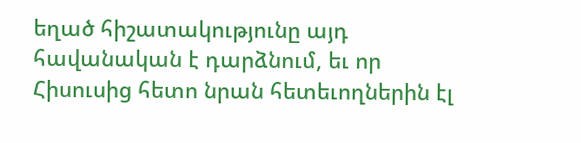եղած հիշատակությունը այդ հավանական է դարձնում, եւ որ Հիսուսից հետո նրան հետեւողներին էլ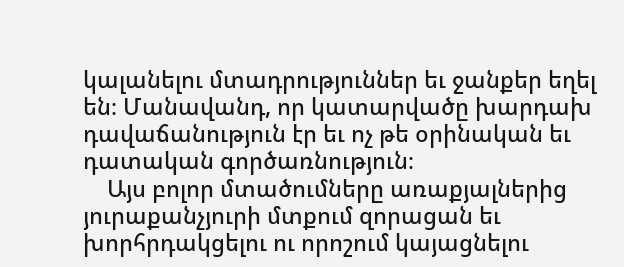կալանելու մտադրություններ եւ ջանքեր եղել են։ Մանավանդ, որ կատարվածը խարդախ դավաճանություն էր եւ ոչ թե օրինական եւ դատական գործառնություն։
    Այս բոլոր մտածումները առաքյալներից յուրաքանչյուրի մտքում զորացան եւ խորհրդակցելու ու որոշում կայացնելու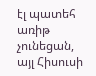էլ պատեհ առիթ չունեցան, այլ Հիսուսի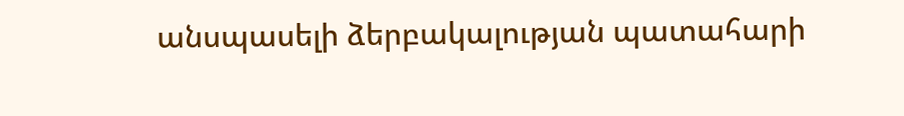անսպասելի ձերբակալության պատահարի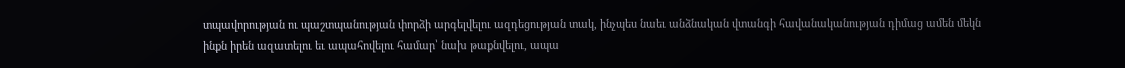տպավորության ու պաշտպանության փորձի արգելվելու ազդեցության տակ, ինչպես նաեւ անձնական վտանգի հավանականության դիմաց ամեն մեկն ինքն իրեն ազատելու եւ ապահովելու համար՝ նախ թաքնվելու, ապա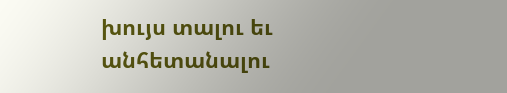խույս տալու եւ անհետանալու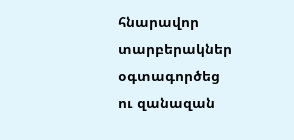հնարավոր տարբերակներ օգտագործեց ու զանազան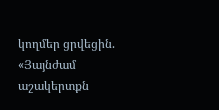կողմեր ցրվեցին. «Յայնժամ աշակերտքն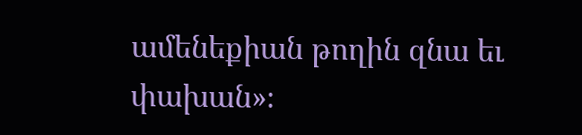ամենեքիան թողին զնա եւ փախան»։